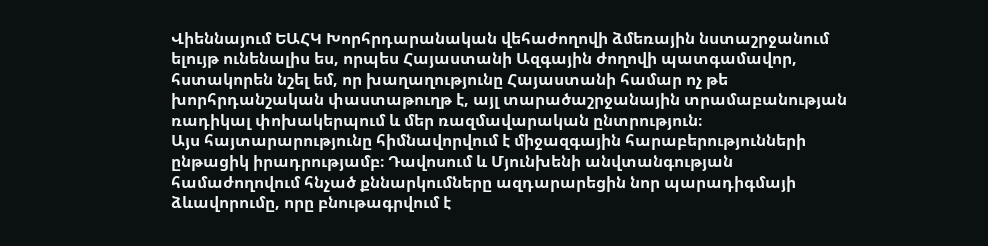Վիեննայում ԵԱՀԿ Խորհրդարանական վեհաժողովի ձմեռային նստաշրջանում ելույթ ունենալիս ես, որպես Հայաստանի Ազգային ժողովի պատգամավոր, հստակորեն նշել եմ, որ խաղաղությունը Հայաստանի համար ոչ թե խորհրդանշական փաստաթուղթ է, այլ տարածաշրջանային տրամաբանության ռադիկալ փոխակերպում և մեր ռազմավարական ընտրություն։
Այս հայտարարությունը հիմնավորվում է միջազգային հարաբերությունների ընթացիկ իրադրությամբ։ Դավոսում և Մյունխենի անվտանգության համաժողովում հնչած քննարկումները ազդարարեցին նոր պարադիգմայի ձևավորումը, որը բնութագրվում է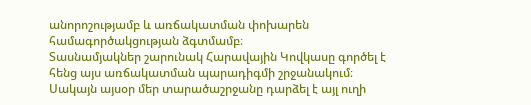անորոշությամբ և առճակատման փոխարեն համագործակցության ձգտմամբ։
Տասնամյակներ շարունակ Հարավային Կովկասը գործել է հենց այս առճակատման պարադիգմի շրջանակում։ Սակայն այսօր մեր տարածաշրջանը դարձել է այլ ուղի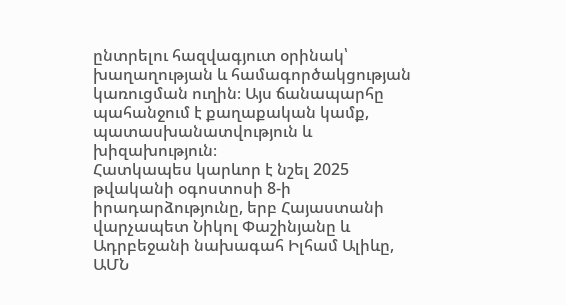ընտրելու հազվագյուտ օրինակ՝ խաղաղության և համագործակցության կառուցման ուղին։ Այս ճանապարհը պահանջում է քաղաքական կամք, պատասխանատվություն և խիզախություն։
Հատկապես կարևոր է նշել 2025 թվականի օգոստոսի 8-ի իրադարձությունը, երբ Հայաստանի վարչապետ Նիկոլ Փաշինյանը և Ադրբեջանի նախագահ Իլհամ Ալիևը, ԱՄՆ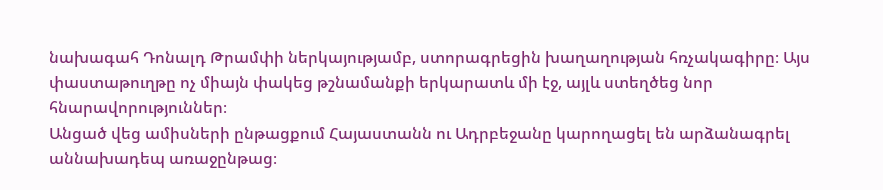նախագահ Դոնալդ Թրամփի ներկայությամբ, ստորագրեցին խաղաղության հռչակագիրը։ Այս փաստաթուղթը ոչ միայն փակեց թշնամանքի երկարատև մի էջ, այլև ստեղծեց նոր հնարավորություններ։
Անցած վեց ամիսների ընթացքում Հայաստանն ու Ադրբեջանը կարողացել են արձանագրել աննախադեպ առաջընթաց։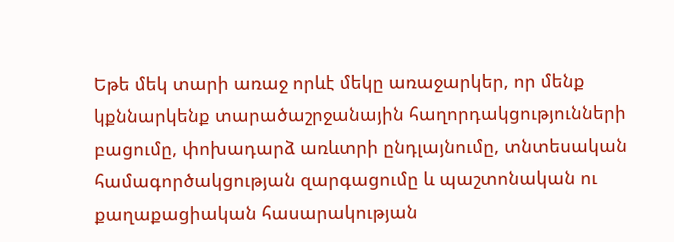Եթե մեկ տարի առաջ որևէ մեկը առաջարկեր, որ մենք կքննարկենք տարածաշրջանային հաղորդակցությունների բացումը, փոխադարձ առևտրի ընդլայնումը, տնտեսական համագործակցության զարգացումը և պաշտոնական ու քաղաքացիական հասարակության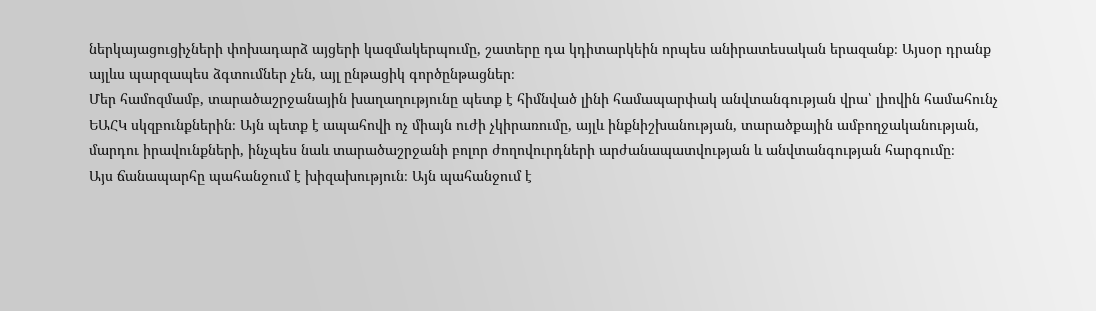ներկայացուցիչների փոխադարձ այցերի կազմակերպումը, շատերը դա կդիտարկեին որպես անիրատեսական երազանք։ Այսօր դրանք այլևս պարզապես ձգտումներ չեն, այլ ընթացիկ գործընթացներ։
Մեր համոզմամբ, տարածաշրջանային խաղաղությունը պետք է հիմնված լինի համապարփակ անվտանգության վրա՝ լիովին համահունչ ԵԱՀԿ սկզբունքներին։ Այն պետք է ապահովի ոչ միայն ուժի չկիրառումը, այլև ինքնիշխանության, տարածքային ամբողջականության, մարդու իրավունքների, ինչպես նաև տարածաշրջանի բոլոր ժողովուրդների արժանապատվության և անվտանգության հարգումը։
Այս ճանապարհը պահանջում է խիզախություն։ Այն պահանջում է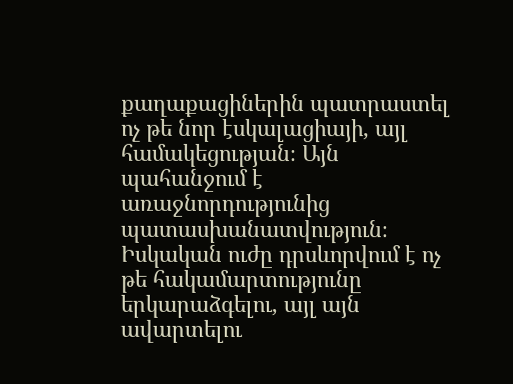քաղաքացիներին պատրաստել ոչ թե նոր էսկալացիայի, այլ համակեցության։ Այն պահանջում է առաջնորդությունից պատասխանատվություն։ Իսկական ուժը դրսևորվում է ոչ թե հակամարտությունը երկարաձգելու, այլ այն ավարտելու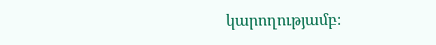կարողությամբ։